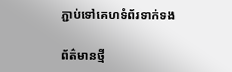ភ្ជាប់ទៅគេហទំព័រទាក់ទង

ព័ត៌មានថ្មី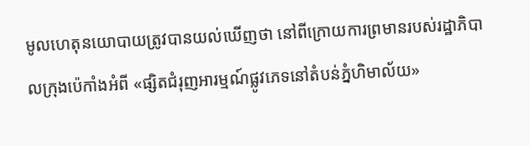មូលហេតុនយោបាយត្រូវបានយល់ឃើញថា នៅពីក្រោយការព្រមានរបស់រដ្ឋាភិបាលក្រុងប៉េកាំងអំពី «ផ្សិតជំរុញអារម្មណ៍ផ្លូវភេទនៅតំបន់ភ្នំហិមាល័យ»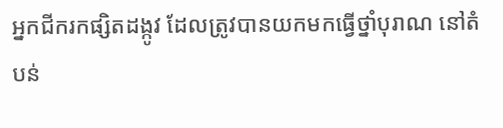អ្នកជីករកផ្សិតដង្កូវ ដែលត្រូវបានយកមកធ្វើថ្នាំបុរាណ នៅតំបន់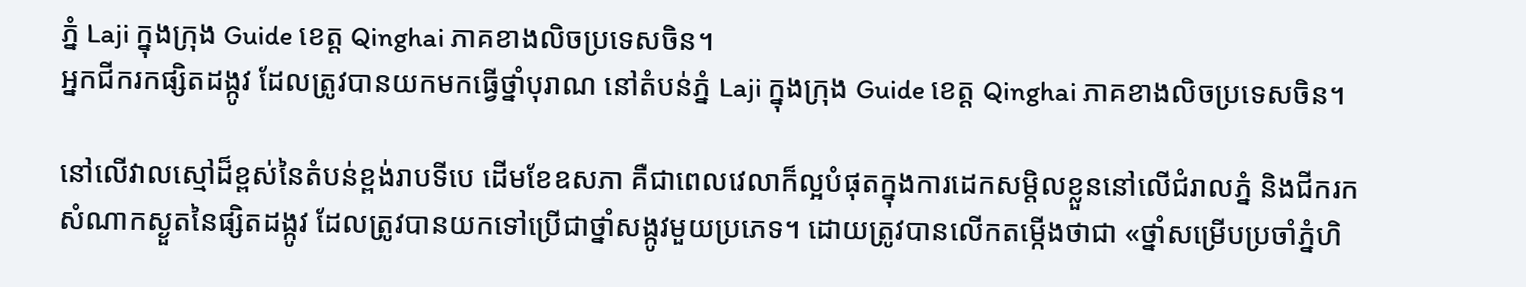ភ្នំ Laji ក្នុងក្រុង Guide ខេត្ត Qinghai ភាគខាងលិចប្រទេសចិន។
អ្នកជីករកផ្សិតដង្កូវ ដែលត្រូវបានយកមកធ្វើថ្នាំបុរាណ នៅតំបន់ភ្នំ Laji ក្នុងក្រុង Guide ខេត្ត Qinghai ភាគខាងលិចប្រទេសចិន។

នៅលើវាលស្មៅដ៏ខ្ពស់នៃតំបន់ខ្ពង់រាបទីបេ ដើមខែឧសភា គឺជាពេលវេលាក៏ល្អបំផុតក្នុងការដេកសម្តិលខ្លួននៅលើជំរាលភ្នំ និងជីករកសំណាកស្ងួតនៃផ្សិតដង្កូវ ដែលត្រូវបានយកទៅប្រើជាថ្នាំសង្កូវមួយប្រភេទ។ ដោយត្រូវបានលើកតម្កើងថាជា «ថ្នាំសម្រើបប្រចាំភ្នំហិ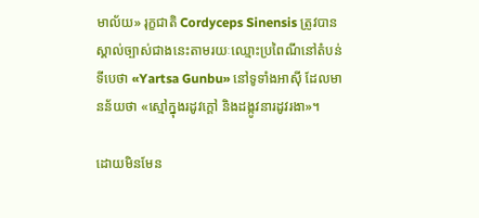មាល័យ» រុក្ខជាតិ Cordyceps Sinensis ត្រូវបានស្គាល់ច្បាស់ជាងនេះតាមរយៈឈ្មោះប្រពៃណីនៅតំបន់ទីបេថា «Yartsa Gunbu» នៅទូទាំងអាស៊ី ដែលមានន័យថា «ស្មៅក្នុងរដូវក្តៅ និងដង្កូវនារដូវរងា»។

ដោយមិនមែន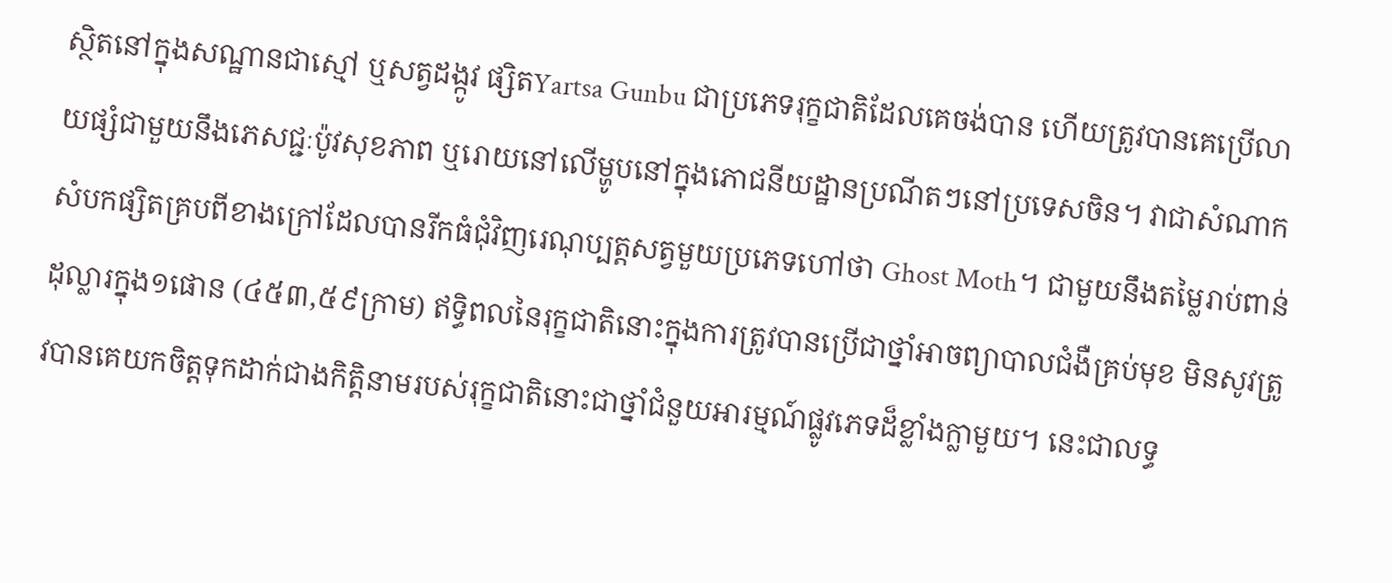ស្ថិតនៅក្នុងសណ្ឋានជាស្មៅ ឬសត្វដង្កូវ ផ្សិតYartsa Gunbu ជាប្រភេទរុក្ខជាតិដែលគេចង់បាន ហើយត្រូវបានគេប្រើលាយផ្សំជាមួយនឹងភេសជ្ជៈប៉ូវសុខភាព ឬរោយនៅលើម្ហូបនៅក្នុងភោជនីយដ្ឋានប្រណីតៗនៅប្រទេសចិន។ វាជាសំណាកសំបកផ្សិតគ្របពីខាងក្រៅដែលបានរីកធំជុំវិញរេណុប្បត្តសត្វមួយប្រភេទហៅថា Ghost Moth។ ជាមួយនឹងតម្លៃរាប់ពាន់ដុល្លារក្នុង១ផោន (៤៥៣,៥៩ក្រាម) ឥទ្ធិពលនៃរុក្ខជាតិនោះក្នុងការត្រូវបានប្រើជាថ្នាំអាចព្យាបាលជំងឺគ្រប់មុខ មិនសូវត្រូវបានគេយកចិត្តទុកដាក់ជាងកិត្តិនាមរបស់រុក្ខជាតិនោះជាថ្នាំជំនួយអារម្មណ៍ផ្លូវភេទដ៏ខ្លាំងក្លាមួយ។ នេះជាលទ្ធ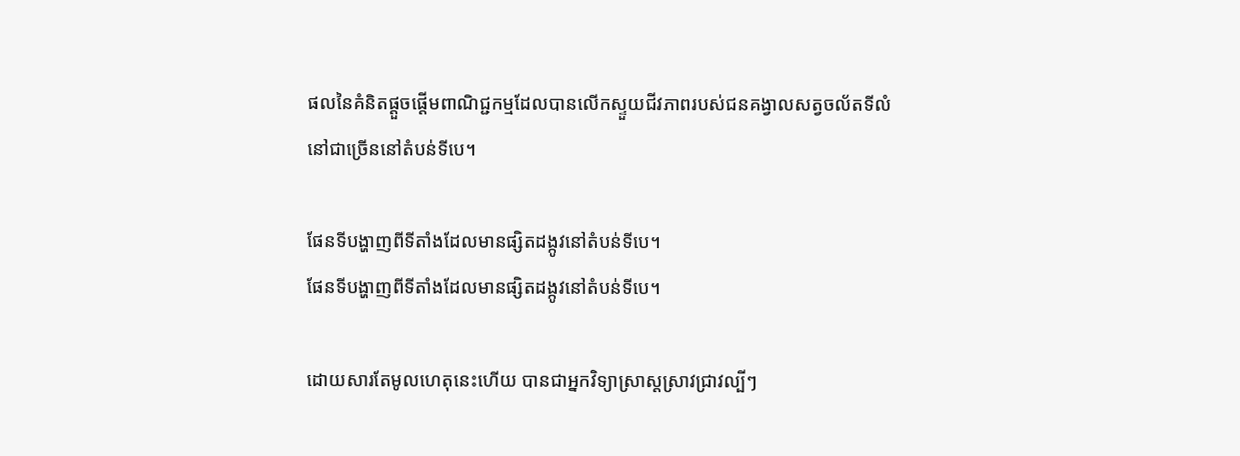ផលនៃគំនិតផ្តួចផ្តើមពាណិជ្ជកម្មដែលបានលើកស្ទួយជីវភាពរបស់ជនគង្វាលសត្វចល័តទីលំនៅជាច្រើននៅតំបន់ទីបេ។

ផែនទីបង្ហាញពីទីតាំងដែលមានផ្សិតដង្កូវនៅតំបន់ទីបេ។
ផែនទីបង្ហាញពីទីតាំងដែលមានផ្សិតដង្កូវនៅតំបន់ទីបេ។

ដោយសារតែមូលហេតុនេះហើយ បានជាអ្នកវិទ្យាសា្រស្តស្រាវជ្រាវល្បីៗ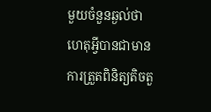មួយចំនួនឆ្ងល់ថា ហេតុអ្វីបានជាមានការត្រួតពិនិត្យតិចតួ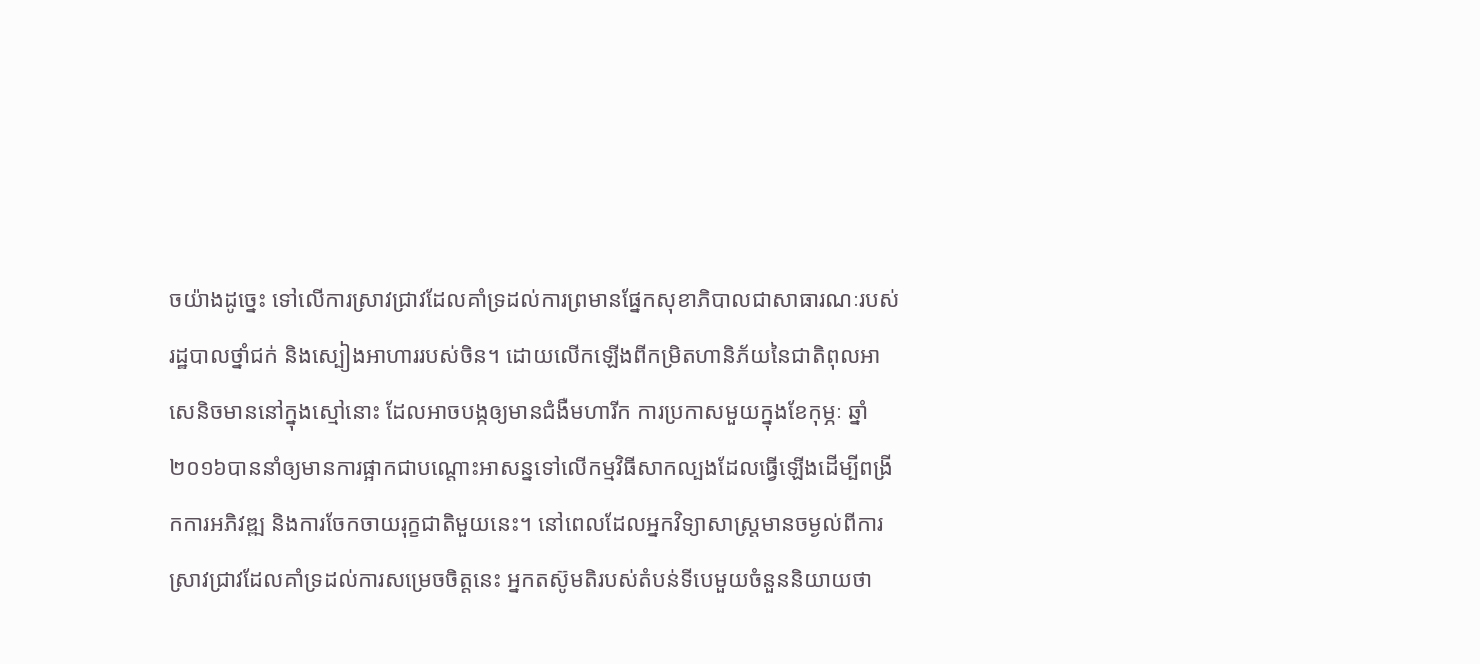ចយ៉ាងដូច្នេះ ទៅលើការស្រាវជ្រាវដែលគាំទ្រដល់ការព្រមានផ្នែកសុខាភិបាលជាសាធារណៈរបស់រដ្ឋបាលថ្នាំជក់ និងស្បៀងអាហាររបស់ចិន។ ដោយលើកឡើងពីកម្រិតហានិភ័យនៃជាតិពុលអាសេនិចមាននៅក្នុងស្មៅនោះ ដែលអាចបង្កឲ្យមានជំងឺមហារីក ការប្រកាសមួយក្នុងខែកុម្ភៈ ឆ្នាំ២០១៦បាននាំឲ្យមានការផ្អាកជាបណ្តោះអាសន្នទៅលើកម្មវិធីសាកល្បងដែលធ្វើឡើងដើម្បីពង្រីកការអភិវឌ្ឍ និងការចែកចាយរុក្ខជាតិមួយនេះ។ នៅពេលដែលអ្នកវិទ្យាសាស្រ្តមានចម្ងល់ពីការស្រាវជ្រាវដែលគាំទ្រដល់ការសម្រេចចិត្តនេះ អ្នកតស៊ូមតិរបស់តំបន់ទីបេមួយចំនួននិយាយថា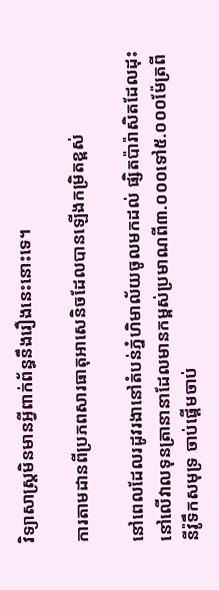វិទ្យាសាស្រ្តមិនមានអ្វីពាក់ព័ន្ធនឹងរឿងនេះនោះទេ។

ការតាមដានពីប្រភពសារធាតុអាសេនិចដែលបានឡើងកម្រិតខ្ពស់

នៅពេលដែលរដូវរងានៅតំបន់ភ្នំហិមាល័យចូលមកដល់ ផ្សិតប៉ារ៉ាសិតដែលដុះនៅលើវាលទុនត្រានានាដែលមានកម្ពស់ប្រមាណពី៣.០០០ទៅ៥.០០០ម៉ែត្រពីនីវ៉ូទឹកសមុទ្រ ចាប់ផ្តើមចាប់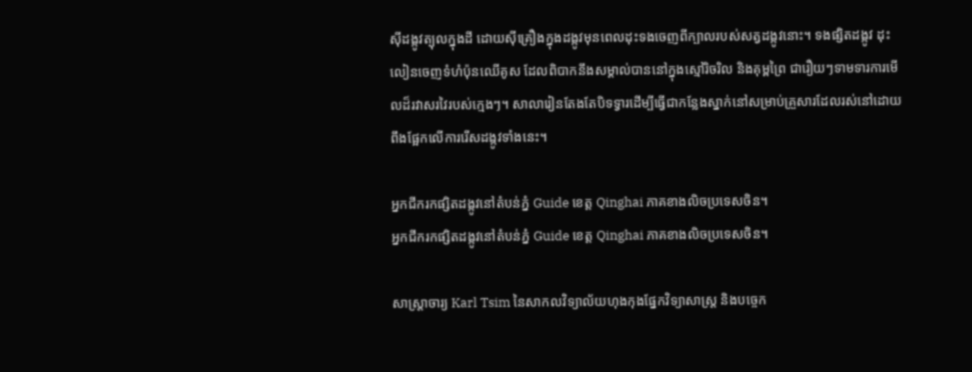ស៊ីដង្កូវត្បុលក្នុងដី ដោយស៊ីគ្រឿងក្នុងដង្កូវមុនពេលដុះទងចេញពីក្បាលរបស់សត្វដង្កូវនោះ។ ទងផ្សិតដង្កូវ ដុះលៀនចេញទំហំប៉ុនឈើគូស ដែលពិបាកនឹងសម្គាល់បាននៅក្នុងស្មៅរិចរិល និងគុម្ពព្រៃ ជារឿយៗទាមទារការមើលដ៏រវាសរវៃរបស់ក្មេងៗ។ សាលារៀនតែងតែបិទទ្វារដើម្បីធ្វើជាកន្លែងស្នាក់នៅសម្រាប់គ្រួសារដែលរស់នៅដោយពឹងផ្អែកលើការរើសដង្កូវទាំងនេះ។

អ្នកជីករកផ្សិតដង្កូវនៅតំបន់ភ្នំ Guide ខេត្ត Qinghai ភាគខាងលិចប្រទេសចិន។
អ្នកជីករកផ្សិតដង្កូវនៅតំបន់ភ្នំ Guide ខេត្ត Qinghai ភាគខាងលិចប្រទេសចិន។

សាស្រ្តាចារ្យ Karl Tsim នៃសាកលវិទ្យាល័យហុងកុងផ្នែកវិទ្យាសាស្រ្ត និងបច្ចេក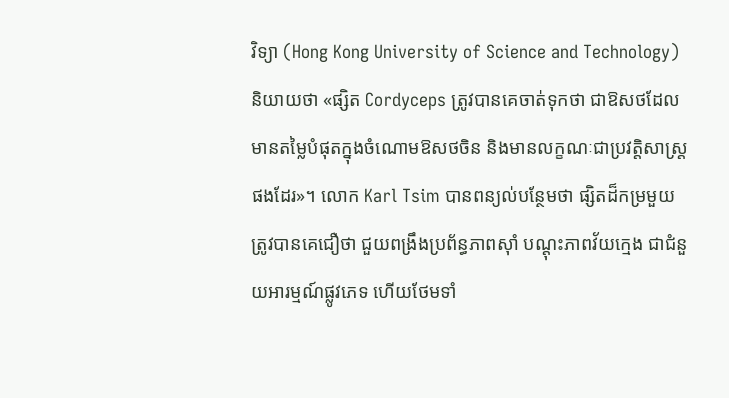វិទ្យា (Hong Kong University of Science and Technology) និយាយថា «ផ្សិត Cordyceps ត្រូវបានគេចាត់ទុកថា ជាឱសថដែលមានតម្លៃបំផុតក្នុងចំណោមឱសថចិន និងមានលក្ខណៈជាប្រវត្តិសាស្រ្តផងដែរ»។ លោក Karl Tsim បានពន្យល់បន្ថែមថា ផ្សិតដ៏កម្រមួយត្រូវបានគេជឿថា ជួយពង្រឹងប្រព័ន្ធភាពស៊ាំ បណ្តុះភាពវ័យក្មេង ជាជំនួយអារម្មណ៍ផ្លូវភេទ ហើយថែមទាំ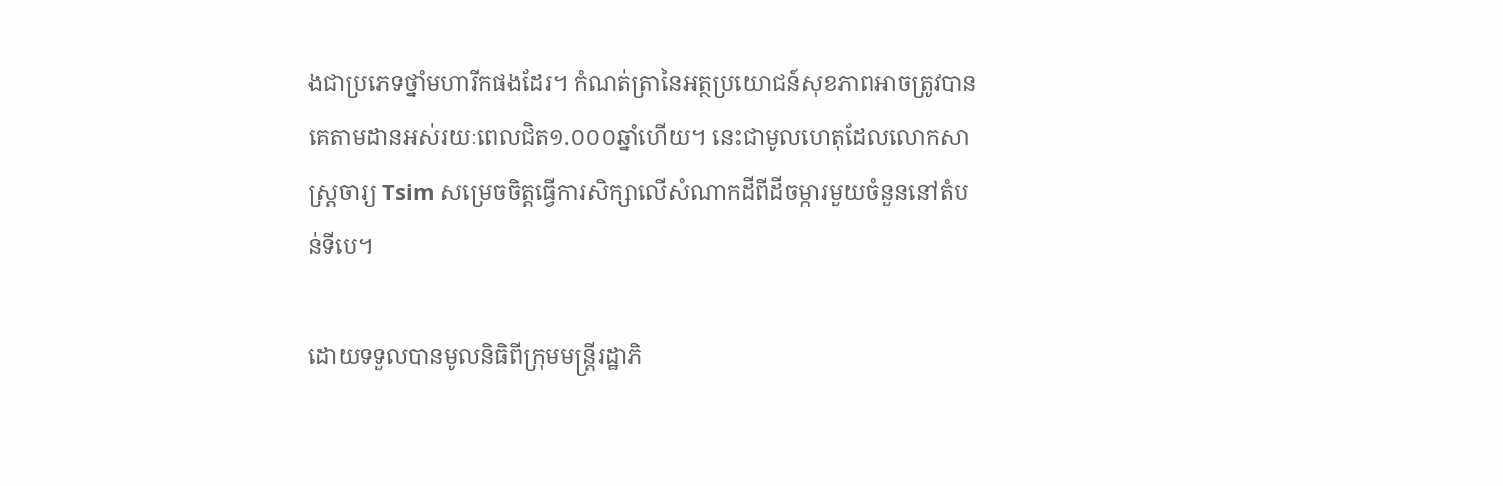ងជាប្រភេទថ្នាំមហារីកផងដែរ។ កំណត់ត្រានៃអត្ថប្រយោជន៍សុខភាពអាចត្រូវបានគេតាមដានអស់រយៈពេលជិត១.០០០ឆ្នាំហើយ។ នេះជាមូលហេតុដែលលោកសាស្រ្តចារ្យ Tsim សម្រេចចិត្តធ្វើការសិក្សាលើសំណាកដីពីដីចម្ការមួយចំនួននៅតំបន់ទីបេ។

ដោយទទួលបានមូលនិធិពីក្រុមមន្រ្តីរដ្ឋាភិ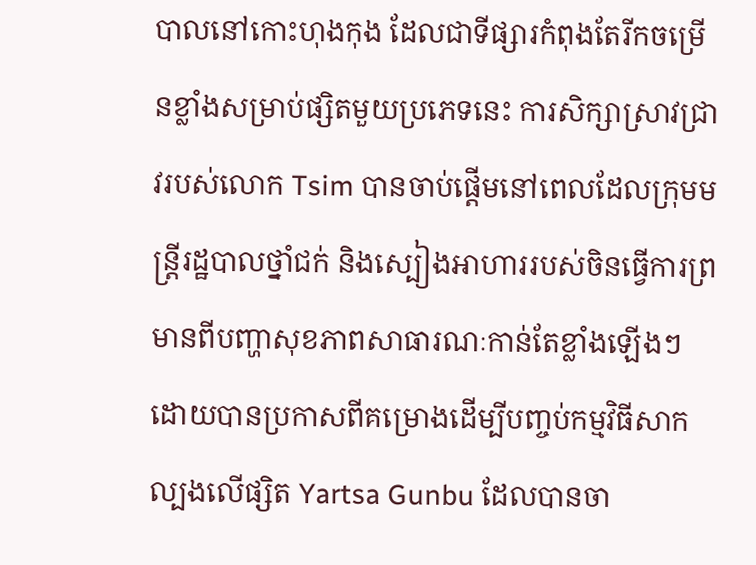បាលនៅកោះហុងកុង ដែលជាទីផ្សារកំពុងតែរីកចម្រើនខ្លាំងសម្រាប់ផ្សិតមួយប្រភេទនេះ ការសិក្សាស្រាវជ្រាវរបស់លោក Tsim បានចាប់ផ្តើមនៅពេលដែលក្រុមមន្រ្តីរដ្ឋបាលថ្នាំជក់ និងស្បៀងអាហាររបស់ចិនធ្វើការព្រមានពីបញ្ហាសុខភាពសាធារណៈកាន់តែខ្លាំងឡើងៗ ដោយបានប្រកាសពីគម្រោងដើម្បីបញ្ចប់កម្មវិធីសាកល្បងលើផ្សិត Yartsa Gunbu ដែលបានចា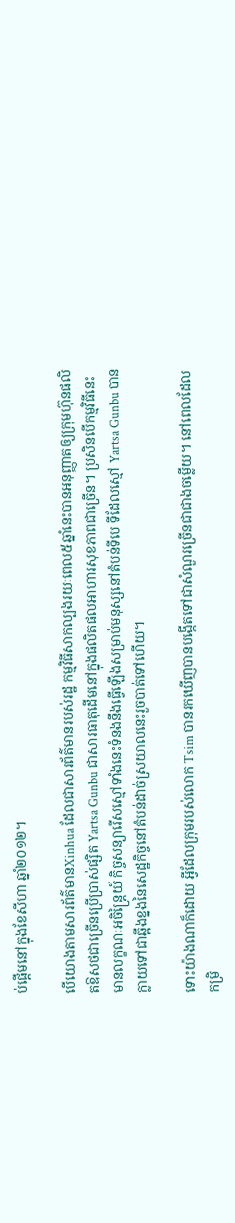ប់ផ្តើមនៅក្នុងខែសីហា ឆ្នាំ២០១២។

បើយោងតាមសារព័ត៌មានXinhua ដែលជាសារព័ត៌មានរបស់រដ្ឋ កម្មវិធីសាកល្បងរយៈពេល៥ឆ្នាំនេះបានអនុញ្ញាតឲ្យក្រុមហ៊ុនផលិតឱសថជាច្រើនប្រើប្រាស់ផ្សិត Yartsa Gunbu ជាសារធាតុដើមនៅក្នុងផលិតផលអាហារសុខភាពជាច្រើន។ ប្រសិនបើកម្មវិធីនេះមានលក្ខណៈអចិន្ត្រៃយ៍ កិច្ចសន្យារើសស្មៅទាំងនេះទំនងនឹងធ្វើឡើងសម្រាប់មនុស្សនៅតំបន់ទីបេ ទីដែលស្មៅ Yartsa Gunbu បានក្លាយទៅជាឆ្អឹងខ្នងនៃសេដ្ឋកិច្ចនៅតំបន់ដាច់ស្រយាលនេះរួចបាត់ទៅហើយ។

ទោះយ៉ាងណាក៏ដោយ អ្វីដែលក្រុមរបស់លោក Tsim បានរកឃើញបានបង្កើតទៅជាសំណួរច្រើនជាជាងចម្លើយ។ នៅពេលដែលកម្រិ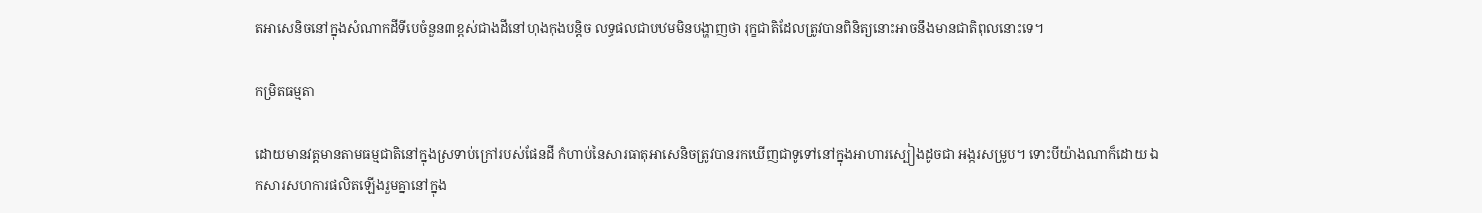តអាសេនិចនៅក្នុងសំណាកដីទីបេចំនួន៣ខ្ពស់ជាងដីនៅហុងកុងបន្តិច លទ្ធផលជាបឋមមិនបង្ហាញថា រុក្ខជាតិដែលត្រូវបានពិនិត្យនោះអាចនឹងមានជាតិពុលនោះទេ។

កម្រិតធម្មតា

ដោយមានវត្តមានតាមធម្មជាតិនៅក្នុងស្រទាប់ក្រៅរបស់ផែនដី កំហាប់នៃសារធាតុអាសេនិចត្រូវបានរកឃើញជាទូទៅនៅក្នុងអាហារស្បៀងដូចជា អង្ករសម្រូប។ ទោះបីយ៉ាងណាក៏ដោយ ឯកសារសហការផលិតឡើងរួមគ្នានៅក្នុង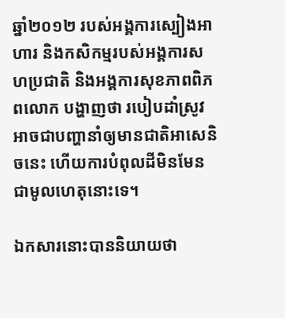ឆ្នាំ២០១២ របស់អង្គការស្បៀងអាហារ និងកសិកម្មរបស់អង្គការសហប្រជាតិ និងអង្គការសុខភាពពិភពលោក បង្ហាញថា របៀបដាំស្រូវ អាចជាបញ្ហានាំឲ្យមានជាតិអាសេនិចនេះ ហើយការបំពុលដីមិនមែនជាមូលហេតុនោះទេ។

ឯកសារនោះបាននិយាយថា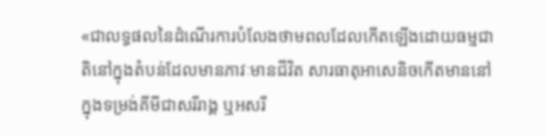«ជាលទ្ធផលនៃដំណើរការបំលែងថាមពលដែលកើតឡើងដោយធម្មជាតិនៅក្នុងតំបន់ដែលមានភាវៈមានជីវិត សារធាតុអាសេនិចកើតមាននៅក្នុងទម្រង់គីមីជាសរីរាង្គ ឬអសរី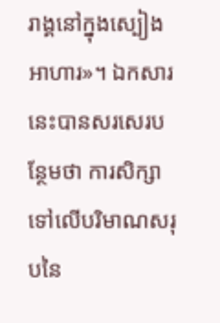រាង្គនៅក្នុងស្បៀងអាហារ»។ ឯកសារនេះបានសរសេរបន្ថែមថា ការសិក្សាទៅលើបរិមាណសរុបនៃ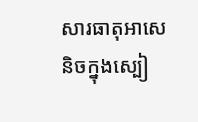សារធាតុអាសេនិចក្នុងស្បៀ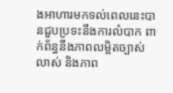ងអាហារមកទល់ពេលនេះបានជួបប្រទះនឹងការលំបាក ពាក់ព័ន្ធនឹងភាពលម្អិតច្បាស់លាស់ និងភាព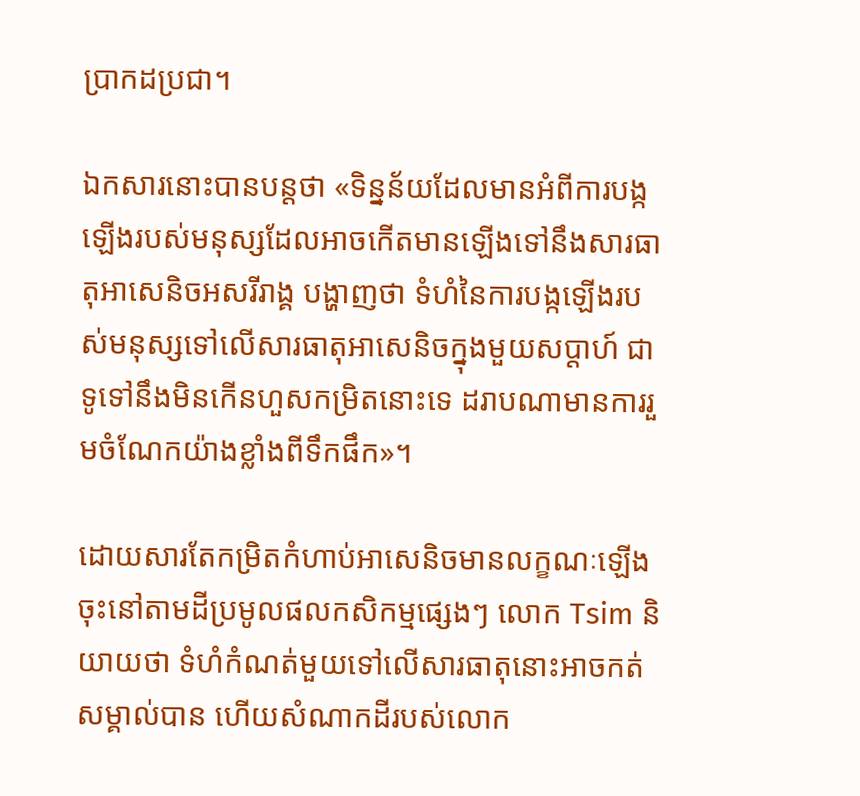ប្រាកដប្រជា។

ឯកសារនោះបានបន្តថា «ទិន្នន័យដែលមានអំពីការបង្កឡើងរបស់មនុស្សដែលអាចកើតមានឡើងទៅនឹងសារធាតុអាសេនិចអសរីរាង្គ បង្ហាញថា ទំហំនៃការបង្កឡើងរបស់មនុស្សទៅលើសារធាតុអាសេនិចក្នុងមួយសប្តាហ៍ ជាទូទៅនឹងមិនកើនហួសកម្រិតនោះទេ ដរាបណាមានការរួមចំណែកយ៉ាងខ្លាំងពីទឹកផឹក»។

ដោយសារតែកម្រិតកំហាប់អាសេនិចមានលក្ខណៈឡើងចុះនៅតាមដីប្រមូលផលកសិកម្មផ្សេងៗ លោក Tsim និយាយថា ទំហំកំណត់មួយទៅលើសារធាតុនោះអាចកត់សម្គាល់បាន ហើយសំណាកដីរបស់លោក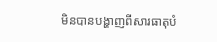មិនបានបង្ហាញពីសារធាតុបំ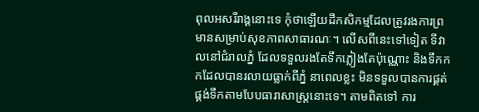ពុលអសរីរាង្គនោះទេ កុំថាឡើយដីកសិកម្មដែលត្រូវរងការព្រមានសម្រាប់សុខភាពសាធារណៈ។ លើសពីនេះទៅទៀត ទីវាលនៅជំរាលភ្នំ ដែលទទួលរងតែទឹកភ្លៀងតែប៉ុណ្ណោះ និងទឹកកកដែលបានរលាយធ្លាក់ពីភ្នំ នាពេលខ្លះ មិនទទួលបានការផ្គត់ផ្គង់ទឹកតាមបែបធារាសាស្រ្តនោះទេ។ តាមពិតទៅ ការ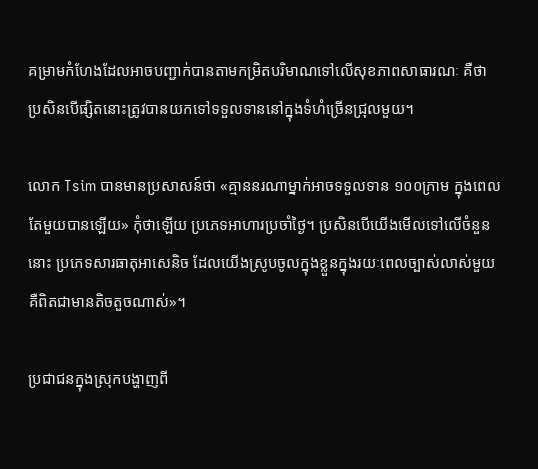គម្រាមកំហែងដែលអាចបញ្ជាក់បានតាមកម្រិតបរិមាណទៅលើសុខភាពសាធារណៈ គឺថា ប្រសិនបើផ្សិតនោះត្រូវបានយកទៅទទួលទាននៅក្នុងទំហំច្រើនជ្រុលមួយ។

លោក Tsim បានមានប្រសាសន៍ថា «គ្មាននរណាម្នាក់អាចទទួលទាន ១០០ក្រាម ក្នុងពេលតែមួយបានឡើយ» កុំថាឡើយ ប្រភេទអាហារប្រចាំថ្ងៃ។ ប្រសិនបើយើងមើលទៅលើចំនួននោះ ប្រភេទសារធាតុអាសេនិច ដែលយើងស្រូបចូលក្នុងខ្លួនក្នុងរយៈពេលច្បាស់លាស់មួយ គឺពិតជាមានតិចតួចណាស់»។

ប្រជាជនក្នុងស្រុកបង្ហាញពី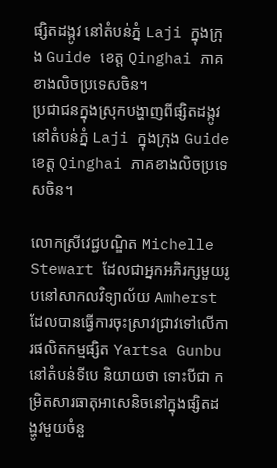ផ្សិតដង្កូវ នៅតំបន់ភ្នំ Laji ក្នុងក្រុង Guide ខេត្ត Qinghai ភាគខាងលិចប្រទេសចិន។
ប្រជាជនក្នុងស្រុកបង្ហាញពីផ្សិតដង្កូវ នៅតំបន់ភ្នំ Laji ក្នុងក្រុង Guide ខេត្ត Qinghai ភាគខាងលិចប្រទេសចិន។

លោកស្រីវេជ្ជបណ្ឌិត Michelle Stewart ដែលជាអ្នកអភិរក្សមួយរូបនៅសាកលវិទ្យាល័យ Amherst ដែលបានធ្វើការចុះស្រាវជ្រាវទៅលើការផលិតកម្មផ្សិត Yartsa Gunbu នៅតំបន់ទីបេ និយាយថា ទោះបីជា កម្រិតសារធាតុអាសេនិចនៅក្នុងផ្សិតដង្ហូវមួយចំនួ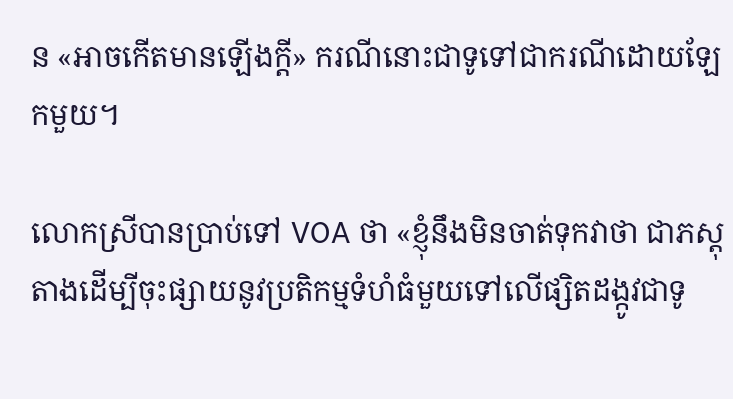ន «អាចកើតមានឡើងក្តី» ករណីនោះជាទូទៅជាករណីដោយឡែកមួយ។

លោកស្រីបានប្រាប់ទៅ VOA ថា «ខ្ញុំនឹងមិនចាត់ទុកវាថា ជាភស្តុតាងដើម្បីចុះផ្សាយនូវប្រតិកម្មទំហំធំមួយទៅលើផ្សិតដង្កូវជាទូ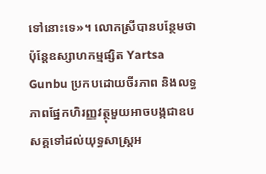ទៅនោះទេ»។ លោកស្រីបានបន្ថែមថា ប៉ុន្តែឧស្សាហកម្មផ្សិត Yartsa Gunbu ប្រកបដោយចីរភាព និងលទ្ធភាពផ្នែកហិរញ្ញវត្ថុមួយអាចបង្កជាឧបសគ្គទៅដល់យុទ្ធសាស្រ្តអ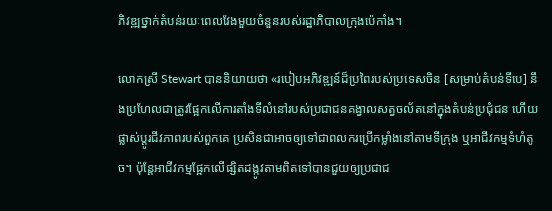ភិវឌ្ឍថ្នាក់តំបន់រយៈពេលវែងមួយចំនួនរបស់រដ្ឋាភិបាលក្រុងប៉េកាំង។

លោកស្រី Stewart បាននិយាយថា «របៀបអភិវឌ្ឍន៍ដ៏ប្រពៃរបស់ប្រទេសចិន [សម្រាប់តំបន់ទីបេ] នឹងប្រហែលជាត្រូវផ្អែកលើការតាំងទីលំនៅរបស់ប្រជាជនគង្វាលសត្វចល័តនៅក្នុងតំបន់ប្រជុំជន ហើយផ្លាស់ប្តូរជីវភាពរបស់ពួកគេ ប្រសិនជាអាចឲ្យទៅជាពលករប្រើកម្លាំងនៅតាមទីក្រុង ឬអាជីវកម្មទំហំតូច។ ប៉ុន្តែអាជីវកម្មផ្អែកលើផ្សិតដង្កូវតាមពិតទៅបានជួយឲ្យប្រជាជ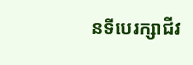នទីបេរក្សាជីវ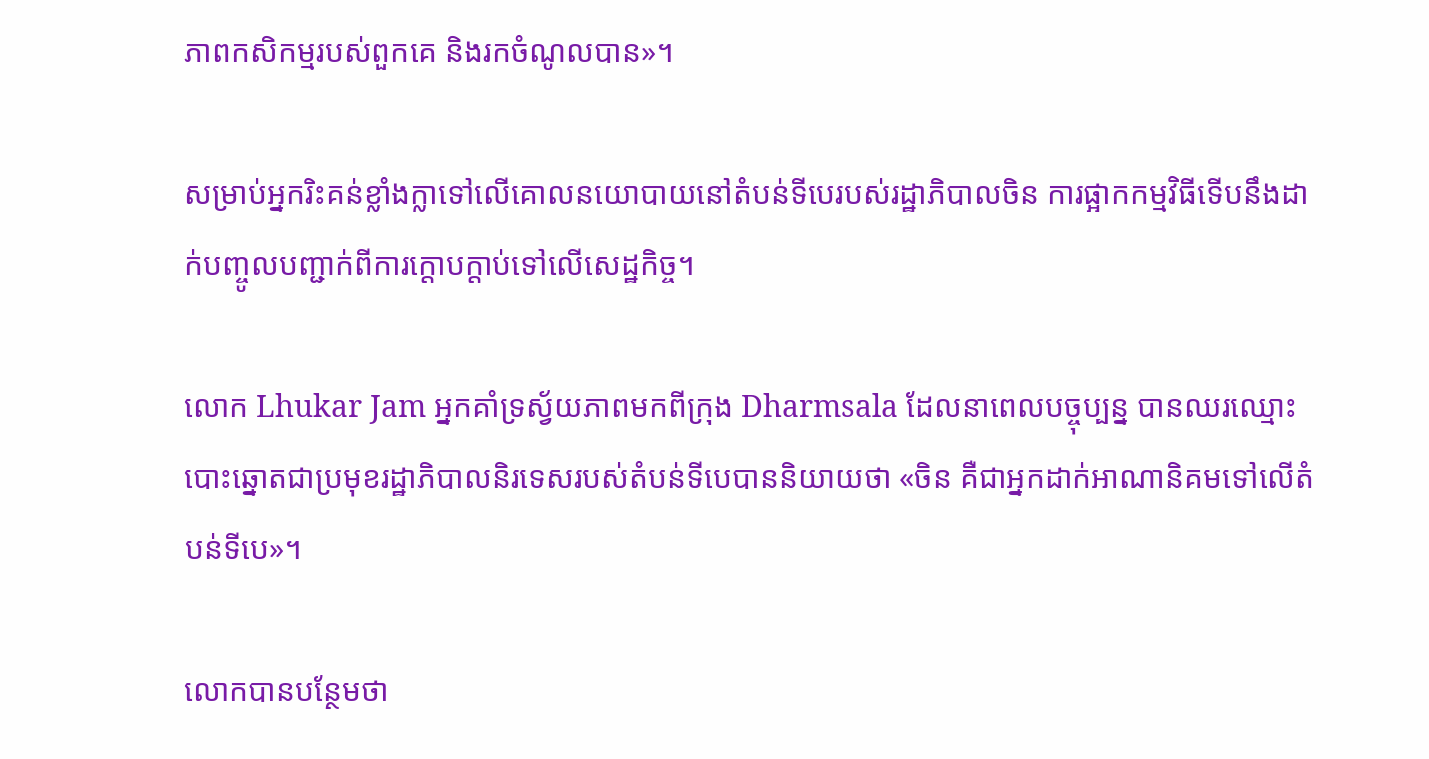ភាពកសិកម្មរបស់ពួកគេ និងរកចំណូលបាន»។

សម្រាប់អ្នករិះគន់ខ្លាំងក្លាទៅលើគោលនយោបាយនៅតំបន់ទីបេរបស់រដ្ឋាភិបាលចិន ការផ្អាកកម្មវិធីទើបនឹងដាក់បញ្ចូលបញ្ជាក់ពីការក្តោបក្តាប់ទៅលើសេដ្ឋកិច្ច។

លោក Lhukar Jam អ្នកគាំទ្រស្វ័យភាពមកពីក្រុង Dharmsala ដែលនាពេលបច្ចុប្បន្ន បានឈរឈ្មោះបោះឆ្នោតជាប្រមុខរដ្ឋាភិបាលនិរទេសរបស់តំបន់ទីបេបាននិយាយថា «ចិន គឺជាអ្នកដាក់អាណានិគមទៅលើតំបន់ទីបេ»។

លោកបានបន្ថែមថា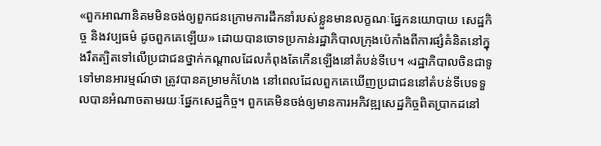«ពួកអាណានិគមមិនចង់ឲ្យពួកជនក្រោមការដឹកនាំរបស់ខ្លួនមានលក្ខណៈផ្នែកនយោបាយ សេដ្ឋកិច្ច និងវប្បធម៌ ដូចពួកគេឡើយ» ដោយបានចោទប្រកាន់រដ្ឋាភិបាលក្រុងប៉េកាំងពីការផ្សំគំនិតនៅក្នុងរឹតត្បិតទៅលើប្រជាជនថ្នាក់កណ្តាលដែលកំពុងតែកើនឡើងនៅតំបន់ទីបេ។ «រដ្ឋាភិបាលចិនជាទូទៅមានអារម្មណ៍ថា ត្រូវបានគម្រាមកំហែង នៅពេលដែលពួកគេឃើញប្រជាជននៅតំបន់ទីបេទទួលបានអំណាចតាមរយៈផ្នែកសេដ្ឋកិច្ច។ ពួកគេមិនចង់ឲ្យមានការអភិវឌ្ឍសេដ្ឋកិច្ចពិតប្រាកដនៅ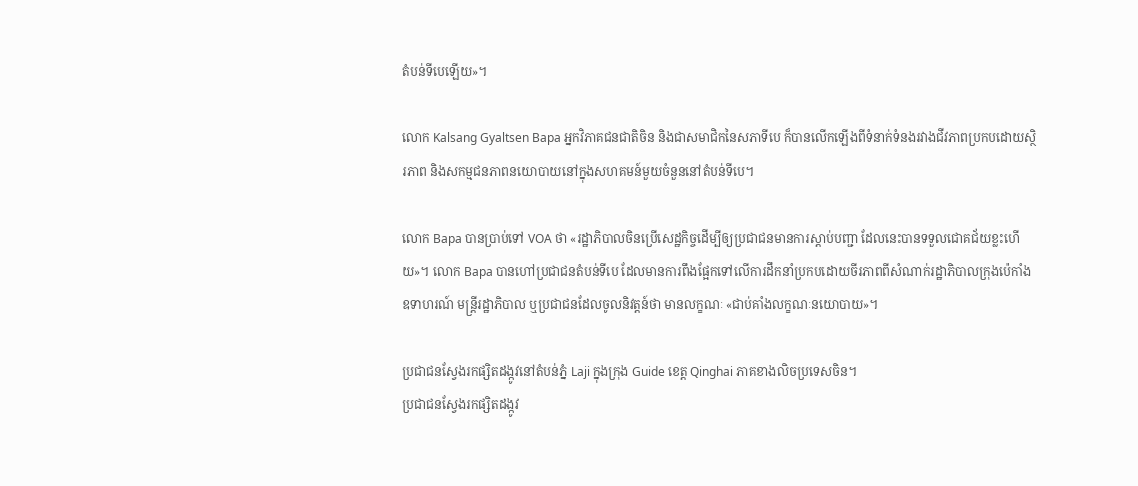តំបន់ទីបេឡើយ»។

លោក Kalsang Gyaltsen Bapa អ្នកវិភាគជនជាតិចិន និងជាសមាជិកនៃសភាទីបេ ក៏បានលើកឡើងពីទំនាក់ទំនងរវាងជីវភាពប្រកបដោយស្ថិរភាព និងសកម្មជនភាពនយោបាយនៅក្នុងសហគមន៍មួយចំនួននៅតំបន់ទីបេ។

លោក Bapa បានប្រាប់ទៅ VOA ថា «រដ្ឋាភិបាលចិនប្រើសេដ្ឋកិច្ចដើម្បីឲ្យប្រជាជនមានការស្តាប់បញ្ជា ដែលនេះបានទទួលជោគជ័យខ្លះហើយ»។ លោក Bapa បានហៅប្រជាជនតំបន់ទីបេ ដែលមានការពឹងផ្អែកទៅលើការដឹកនាំប្រកបដោយចីរភាពពីសំណាក់រដ្ឋាភិបាលក្រុងប៉េកាំង ឧទាហរណ៍ មន្រ្តីរដ្ឋាភិបាល ឬប្រជាជនដែលចូលនិវត្តន៍ថា មានលក្ខណៈ «ជាប់គាំងលក្ខណៈនយោបាយ»។

ប្រជាជនស្វែងរកផ្សិតដង្កូវនៅតំបន់ភ្នំ Laji ក្នុងក្រុង Guide ខេត្ត Qinghai ភាគខាងលិចប្រទេសចិន។
ប្រជាជនស្វែងរកផ្សិតដង្កូវ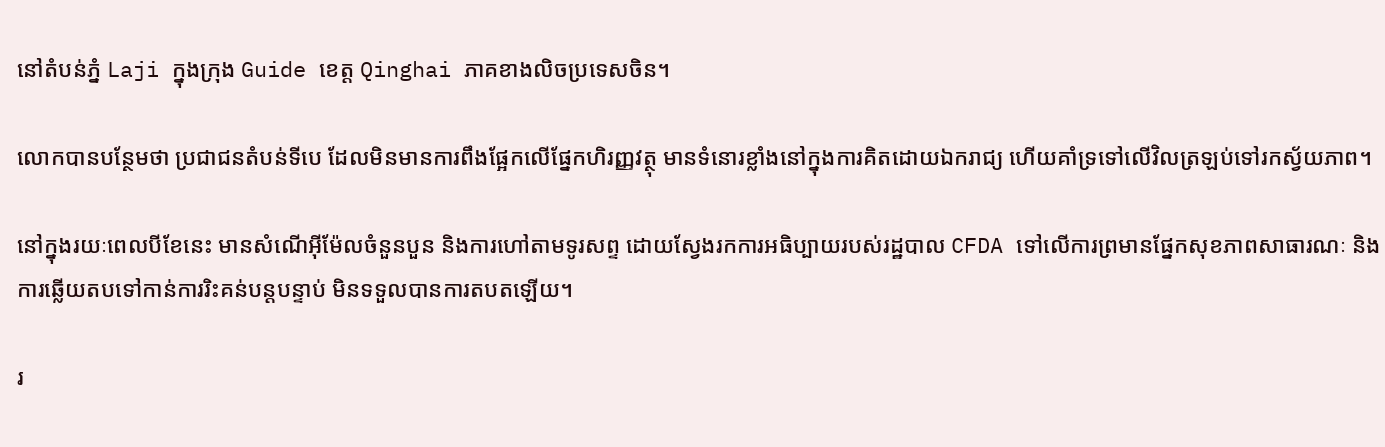នៅតំបន់ភ្នំ Laji ក្នុងក្រុង Guide ខេត្ត Qinghai ភាគខាងលិចប្រទេសចិន។

លោកបានបន្ថែមថា ប្រជាជនតំបន់ទីបេ ដែលមិនមានការពឹងផ្អែកលើផ្នែកហិរញ្ញវត្ថុ មានទំនោរខ្លាំងនៅក្នុងការគិតដោយឯករាជ្យ ហើយគាំទ្រទៅលើវិលត្រឡប់ទៅរកស្វ័យភាព។

នៅក្នុងរយៈពេលបីខែនេះ មានសំណើអ៊ីម៉ែលចំនួនបួន និងការហៅតាមទូរសព្ទ ដោយស្វែងរកការអធិប្បាយរបស់រដ្ឋបាល CFDA ទៅលើការព្រមានផ្នែកសុខភាពសាធារណៈ និងការឆ្លើយតបទៅកាន់ការរិះគន់បន្តបន្ទាប់ មិនទទួលបានការតបតឡើយ។

រ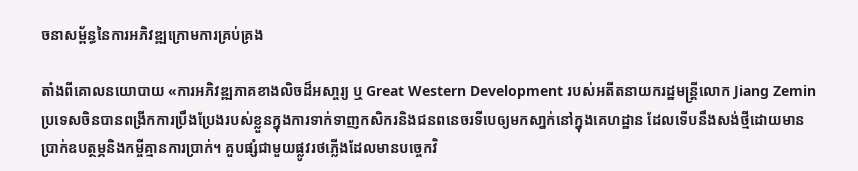ចនាសម្ព័ន្ធនៃការអភិវឌ្ឍក្រោមការគ្រប់គ្រង

តាំងពីគោលនយោបាយ «ការអភិវឌ្ឍភាគខាងលិចដ៏អសា្ចរ្យ ឬ Great Western Development របស់អតីតនាយករដ្ឋមន្រ្តីលោក Jiang Zemin ប្រទេសចិនបានពង្រីកការប្រឹងប្រែងរបស់ខ្លួនក្នុងការទាក់ទាញកសិករនិងជនពនេចរទីបេឲ្យមកសា្នក់នៅក្នុងគេហដ្ឋាន ដែលទើបនឹងសង់ថ្មីដោយមានប្រាក់ឧបត្ថម្ភនិងកម្ចីគ្មានការប្រាក់។ គួបផ្សំជាមួយផ្លូវរថភ្លើងដែលមានបច្ចេកវិ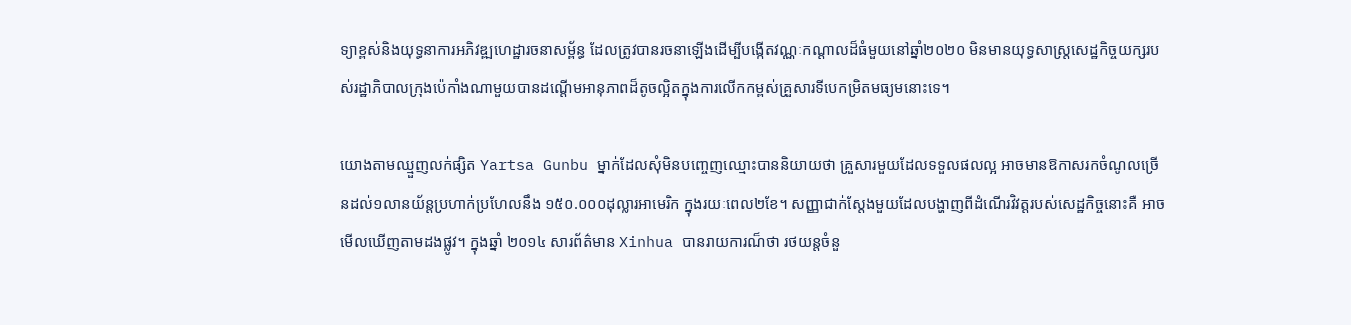ទ្យាខ្ពស់និងយុទ្ធនាការអភិវឌ្ឍហេដ្ឋារចនាសម្ព័ន្ធ ដែលត្រូវបានរចនាឡើងដើម្បីបង្កើតវណ្ណៈកណ្តាលដ៏ធំមួយនៅឆ្នាំ២០២០ មិនមានយុទ្ធសាស្រ្តសេដ្ឋកិច្ចយក្សរបស់រដ្ឋាភិបាលក្រុងប៉េកាំងណាមួយបានដណ្តើមអានុភាពដ៏តូចល្អិតក្នុងការលើកកម្ពស់គ្រួសារទីបេកម្រិតមធ្យមនោះទេ។

យោងតាមឈ្មួញលក់ផ្សិត Yartsa Gunbu ម្នាក់ដែលសុំមិនបញ្ចេញឈ្មោះបាននិយាយថា គ្រួសារមួយដែលទទួលផលល្អ អាចមានឱកាសរកចំណូលច្រើនដល់១លានយ័ន្តប្រហាក់ប្រហែលនឹង ១៥០.០០០ដុល្លារអាមេរិក ក្នុងរយៈពេល២ខែ។ សញ្ញាជាក់ស្តែងមួយដែលបង្ហាញពីដំណើរវិវត្តរបស់សេដ្ឋកិច្ចនោះគឺ អាចមើលឃើញតាមដងផ្លូវ។ ក្នុងឆ្នាំ ២០១៤ សារព័ត៌មាន Xinhua បានរាយការណ៏ថា រថយន្តចំនួ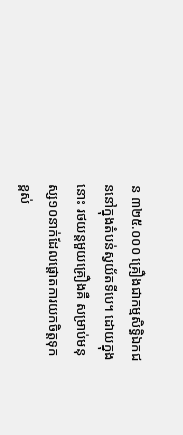ន ៣២៥.០០០ គ្រឿងជាកម្មសិទ្ធិឯកជននៅក្នុងតំបន់ស្វយ័តទីបេ។ ដោយក្នុងនោះ រថយន្តមួយគ្រឿងគឺ សម្រាប់មនុស្ស១០នាក់ដែលផ្តោតការយកចិត្តទុកខ្ពស់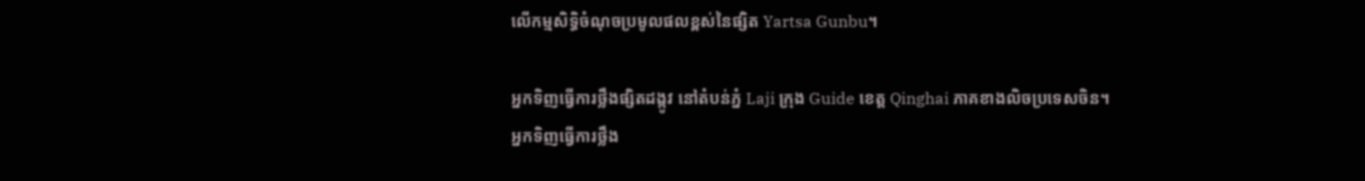លើកម្មសិទ្ធិចំណុចប្រមូលផលខ្ពស់នៃផ្សិត Yartsa Gunbu។

អ្នកទិញធ្វើការថ្លឹងផ្សិតដង្កូវ នៅតំបន់ភ្នំ Laji ក្រុង Guide ខេត្ត Qinghai ភាគខាងលិចប្រទេសចិន។
អ្នកទិញធ្វើការថ្លឹង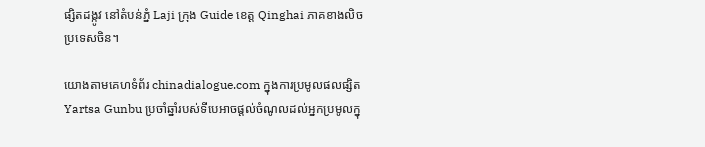ផ្សិតដង្កូវ នៅតំបន់ភ្នំ Laji ក្រុង Guide ខេត្ត Qinghai ភាគខាងលិចប្រទេសចិន។

យោងតាមគេហទំព័រ chinadialogue.com ក្នុងការប្រមូលផលផ្សិត Yartsa Gunbu ប្រចាំឆ្នាំរបស់ទីបេអាចផ្តល់ចំណូលដល់អ្នកប្រមូលក្នុ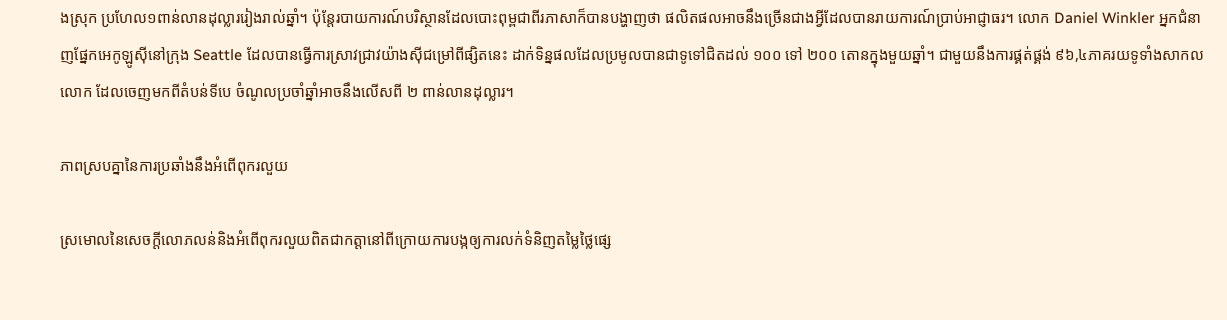ងស្រុក ប្រហែល១ពាន់លានដុល្លាររៀងរាល់ឆ្នាំ។ ប៉ុន្តែរបាយការណ៍បរិស្ថានដែលបោះពុម្ពជាពីរភាសាក៏បានបង្ហាញថា ផលិតផលអាចនឹងច្រើនជាងអ្វីដែលបានរាយការណ៍ប្រាប់អាជ្ញាធរ។ លោក Daniel Winkler អ្នកជំនាញផ្នែកអេកូឡូស៊ីនៅក្រុង Seattle ដែលបានធ្វើការស្រាវជ្រាវយ៉ាងស៊ីជម្រៅពីផ្សិតនេះ ដាក់ទិន្នផលដែលប្រមូលបានជាទូទៅជិតដល់ ១០០ ទៅ ២០០ តោនក្នុងមួយឆ្នាំ។ ជាមួយនឹងការផ្គត់ផ្គង់ ៩៦,៤ភាគរយទូទាំងសាកលលោក ដែលចេញមកពីតំបន់ទីបេ ចំណូលប្រចាំឆ្នាំអាចនឹងលើសពី ២ ពាន់លានដុល្លារ។

ភាពស្របគ្នានៃការប្រឆាំងនឹងអំពើពុករលួយ

ស្រមោលនៃសេចក្តីលោភលន់និងអំពើពុករលួយពិតជាកត្តានៅពីក្រោយការបង្កឲ្យការលក់ទំនិញតម្លៃថ្លៃផ្សេ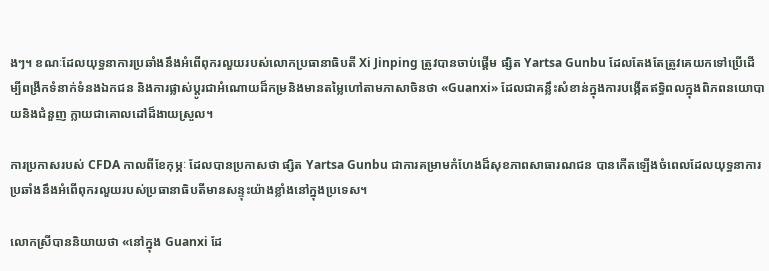ងៗ។ ខណៈដែលយុទ្ធនាការប្រឆាំងនឹងអំពើពុករលួយរបស់លោកប្រធានាធិបតី Xi Jinping ត្រូវបានចាប់ផ្តើម ផ្សិត Yartsa Gunbu ដែលតែងតែត្រូវគេយកទៅប្រើដើម្បីពង្រីកទំនាក់ទំនងឯកជន និងការផ្លាស់ប្តូរជាអំណោយដ៏កម្រនិងមានតម្លៃហៅតាមភាសាចិនថា «Guanxi» ដែលជាគន្លឹះសំខាន់ក្នុងការបង្កើតឥទ្ធិពលក្នុងពិភពនយោបាយនិងជំនួញ ក្លាយជាគោលដៅដ៏ងាយស្រួល។

ការប្រកាសរបស់ CFDA កាលពីខែកុម្ភៈ ដែលបានប្រកាសថា ផ្សិត Yartsa Gunbu ជាការគម្រាមកំហែងដ៏សុខភាពសាធារណជន បានកើតឡើងចំពេលដែលយុទ្ធនាការប្រឆាំងនឹងអំពើពុករលួយរបស់ប្រធានាធិបតីមានសន្ទុះយ៉ាងខ្លាំងនៅក្នុងប្រទេស។

លោកស្រីបាននិយាយថា «នៅក្នុង Guanxi ដែ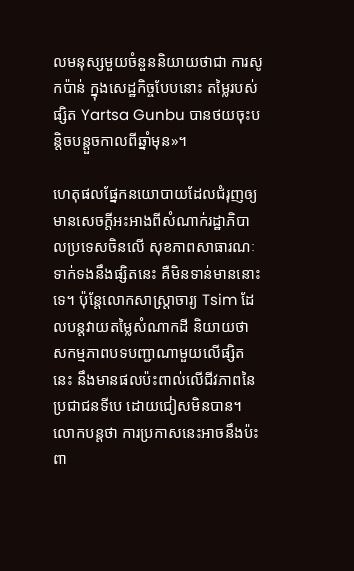លមនុស្សមួយចំនួននិយាយថាជា ការសូកប៉ាន់ ក្នុងសេដ្ឋកិច្ចបែបនោះ តម្លៃរបស់ផ្សិត Yartsa Gunbu បានថយចុះបន្តិចបន្តួចកាលពីឆ្នាំមុន»។

ហេតុផលផ្នែកនយោបាយដែលជំរុញឲ្យមានសេចក្តីអះអាងពីសំណាក់រដ្ឋាភិបាលប្រទេសចិនលើ សុខភាពសាធារណៈទាក់ទងនឹងផ្សិតនេះ គឺមិនទាន់មាននោះទេ។ ប៉ុន្តែលោកសាស្រ្តាចារ្យ Tsim ដែលបន្តវាយតម្លៃសំណាកដី និយាយថា សកម្មភាពបទបញ្ជាណាមួយលើផ្សិតនេះ នឹងមានផលប៉ះពាល់លើជីវភាពនៃប្រជាជនទីបេ ដោយជៀសមិនបាន។ លោកបន្តថា ការប្រកាសនេះអាចនឹងប៉ះពា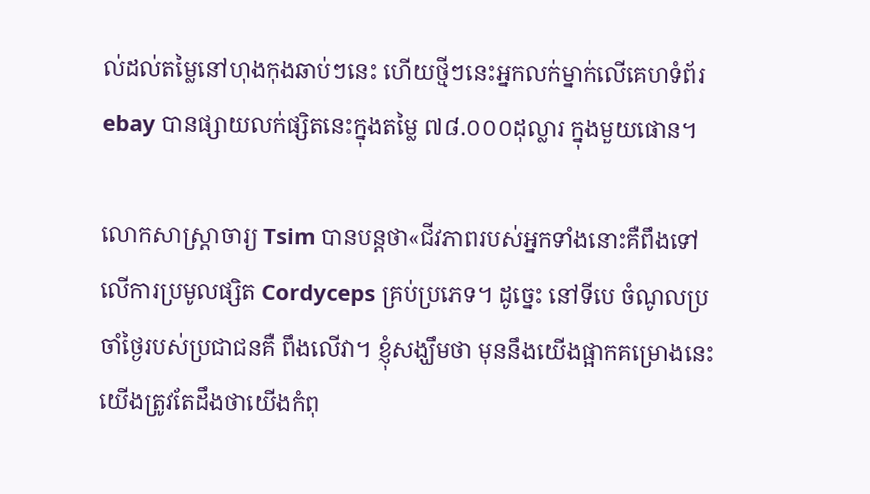ល់ដល់តម្លៃនៅហុងកុងឆាប់ៗនេះ ហើយថ្មីៗនេះអ្នកលក់ម្នាក់លើគេហទំព័រ ebay បានផ្សាយលក់ផ្សិតនេះក្នុងតម្លៃ ៧៨.០០០ដុល្លារ ក្នុងមួយផោន។

លោកសាស្រ្តាចារ្យ Tsim បានបន្តថា«ជីវភាពរបស់អ្នកទាំងនោះគឺពឹងទៅលើការប្រមូលផ្សិត Cordyceps គ្រប់ប្រភេទ។ ដូច្នេះ នៅទីបេ ចំណូលប្រចាំថ្ងៃរបស់ប្រជាជនគឺ ពឹងលើវា។ ខ្ញុំសង្ឃឹមថា មុននឹងយើងផ្អាកគម្រោងនេះ យើងត្រូវតែដឹងថាយើងកំពុ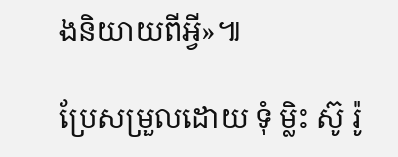ងនិយាយពីអ្វី»៕

ប្រែសម្រួលដោយ ទុំ ម្លិះ ស៊ូ រ៉ូ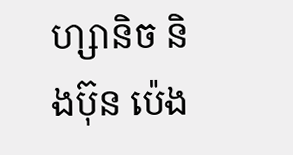ហ្សានិច និងប៊ុន ប៉េង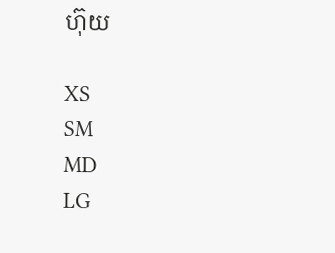ហ៊ុយ

XS
SM
MD
LG